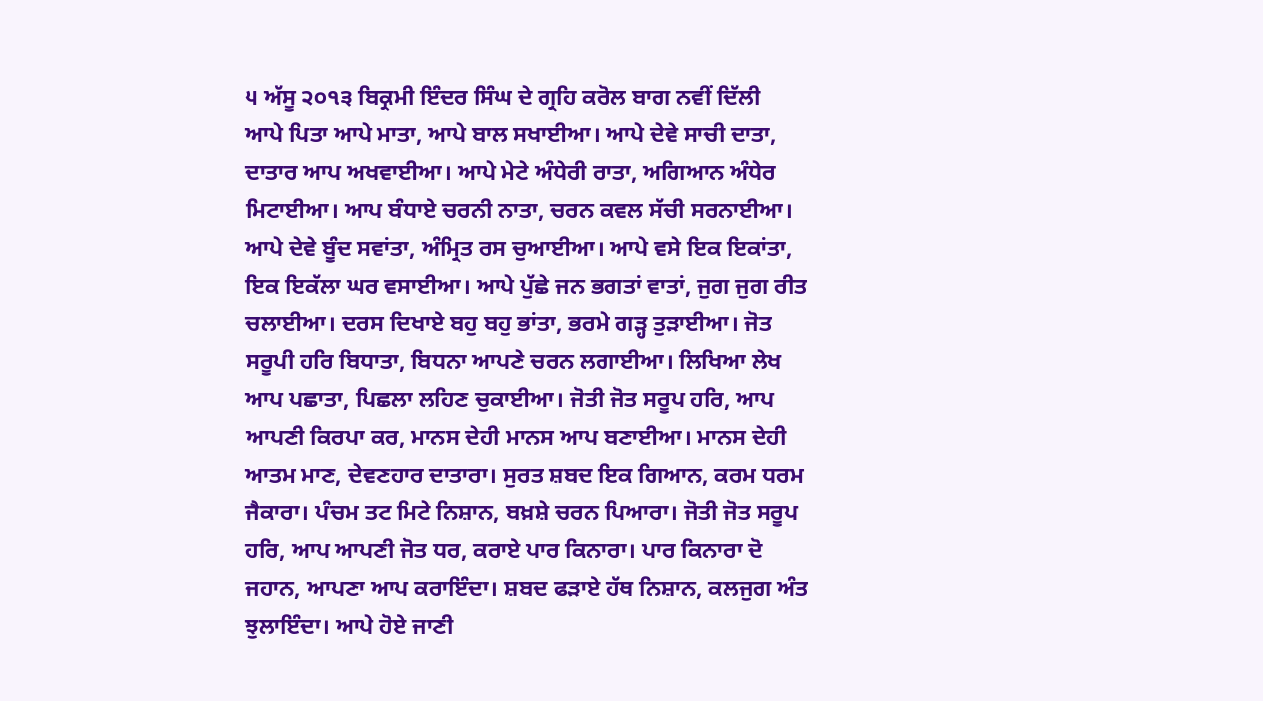੫ ਅੱਸੂ ੨੦੧੩ ਬਿਕ੍ਰਮੀ ਇੰਦਰ ਸਿੰਘ ਦੇ ਗ੍ਰਹਿ ਕਰੋਲ ਬਾਗ ਨਵੀਂ ਦਿੱਲੀ
ਆਪੇ ਪਿਤਾ ਆਪੇ ਮਾਤਾ, ਆਪੇ ਬਾਲ ਸਖਾਈਆ। ਆਪੇ ਦੇਵੇ ਸਾਚੀ ਦਾਤਾ, ਦਾਤਾਰ ਆਪ ਅਖਵਾਈਆ। ਆਪੇ ਮੇਟੇ ਅੰਧੇਰੀ ਰਾਤਾ, ਅਗਿਆਨ ਅੰਧੇਰ ਮਿਟਾਈਆ। ਆਪ ਬੰਧਾਏ ਚਰਨੀ ਨਾਤਾ, ਚਰਨ ਕਵਲ ਸੱਚੀ ਸਰਨਾਈਆ। ਆਪੇ ਦੇਵੇ ਬੂੰਦ ਸਵਾਂਤਾ, ਅੰਮ੍ਰਿਤ ਰਸ ਚੁਆਈਆ। ਆਪੇ ਵਸੇ ਇਕ ਇਕਾਂਤਾ, ਇਕ ਇਕੱਲਾ ਘਰ ਵਸਾਈਆ। ਆਪੇ ਪੁੱਛੇ ਜਨ ਭਗਤਾਂ ਵਾਤਾਂ, ਜੁਗ ਜੁਗ ਰੀਤ ਚਲਾਈਆ। ਦਰਸ ਦਿਖਾਏ ਬਹੁ ਬਹੁ ਭਾਂਤਾ, ਭਰਮੇ ਗੜ੍ਹ ਤੁੜਾਈਆ। ਜੋਤ ਸਰੂਪੀ ਹਰਿ ਬਿਧਾਤਾ, ਬਿਧਨਾ ਆਪਣੇ ਚਰਨ ਲਗਾਈਆ। ਲਿਖਿਆ ਲੇਖ ਆਪ ਪਛਾਤਾ, ਪਿਛਲਾ ਲਹਿਣ ਚੁਕਾਈਆ। ਜੋਤੀ ਜੋਤ ਸਰੂਪ ਹਰਿ, ਆਪ ਆਪਣੀ ਕਿਰਪਾ ਕਰ, ਮਾਨਸ ਦੇਹੀ ਮਾਨਸ ਆਪ ਬਣਾਈਆ। ਮਾਨਸ ਦੇਹੀ ਆਤਮ ਮਾਣ, ਦੇਵਣਹਾਰ ਦਾਤਾਰਾ। ਸੁਰਤ ਸ਼ਬਦ ਇਕ ਗਿਆਨ, ਕਰਮ ਧਰਮ ਜੈਕਾਰਾ। ਪੰਚਮ ਤਟ ਮਿਟੇ ਨਿਸ਼ਾਨ, ਬਖ਼ਸ਼ੇ ਚਰਨ ਪਿਆਰਾ। ਜੋਤੀ ਜੋਤ ਸਰੂਪ ਹਰਿ, ਆਪ ਆਪਣੀ ਜੋਤ ਧਰ, ਕਰਾਏ ਪਾਰ ਕਿਨਾਰਾ। ਪਾਰ ਕਿਨਾਰਾ ਦੋ ਜਹਾਨ, ਆਪਣਾ ਆਪ ਕਰਾਇੰਦਾ। ਸ਼ਬਦ ਫੜਾਏ ਹੱਥ ਨਿਸ਼ਾਨ, ਕਲਜੁਗ ਅੰਤ ਝੁਲਾਇੰਦਾ। ਆਪੇ ਹੋਏ ਜਾਣੀ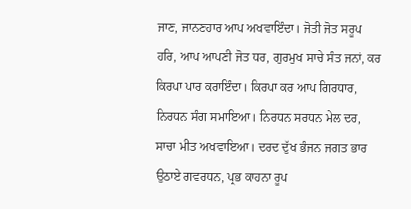ਜਾਣ, ਜਾਨਣਹਾਰ ਆਪ ਅਖਵਾਇੰਦਾ। ਜੋਤੀ ਜੋਤ ਸਰੂਪ ਹਰਿ, ਆਪ ਆਪਣੀ ਜੋਤ ਧਰ, ਗੁਰਮੁਖ ਸਾਚੇ ਸੰਤ ਜਨਾਂ, ਕਰ ਕਿਰਪਾ ਪਾਰ ਕਰਾਇੰਦਾ। ਕਿਰਪਾ ਕਰ ਆਪ ਗਿਰਧਾਰ, ਨਿਰਧਨ ਸੰਗ ਸਮਾਇਆ। ਨਿਰਧਨ ਸਰਧਨ ਮੇਲ ਦਰ, ਸਾਚਾ ਮੀਤ ਅਖਵਾਇਆ। ਦਰਦ ਦੁੱਖ ਭੰਜਨ ਜਗਤ ਭਾਰ ਉਠਾਏ ਗਵਰਧਨ, ਪ੍ਰਭ ਕਾਹਨਾ ਰੂਪ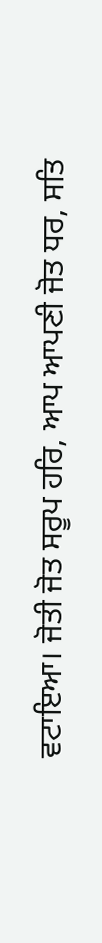ਵਟਾਇਆ। ਜੋਤੀ ਜੋਤ ਸਰੂਪ ਹਰਿ, ਆਪ ਆਪਣੀ ਜੋਤ ਧਰ, ਸਤਿ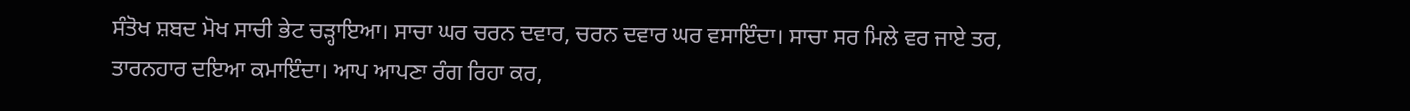ਸੰਤੋਖ ਸ਼ਬਦ ਮੋਖ ਸਾਚੀ ਭੇਟ ਚੜ੍ਹਾਇਆ। ਸਾਚਾ ਘਰ ਚਰਨ ਦਵਾਰ, ਚਰਨ ਦਵਾਰ ਘਰ ਵਸਾਇੰਦਾ। ਸਾਚਾ ਸਰ ਮਿਲੇ ਵਰ ਜਾਏ ਤਰ, ਤਾਰਨਹਾਰ ਦਇਆ ਕਮਾਇੰਦਾ। ਆਪ ਆਪਣਾ ਰੰਗ ਰਿਹਾ ਕਰ,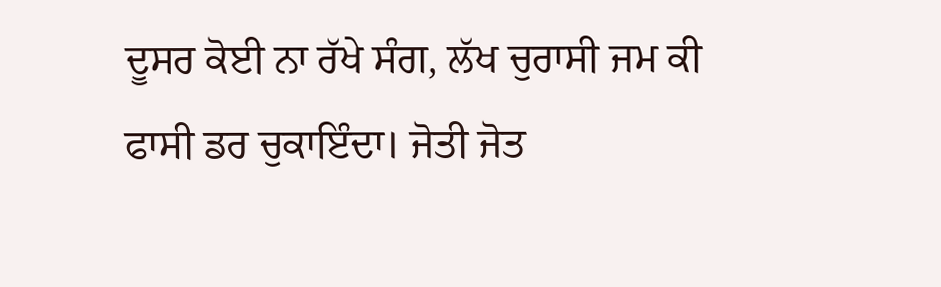ਦੂਸਰ ਕੋਈ ਨਾ ਰੱਖੇ ਸੰਗ, ਲੱਖ ਚੁਰਾਸੀ ਜਮ ਕੀ ਫਾਸੀ ਡਰ ਚੁਕਾਇੰਦਾ। ਜੋਤੀ ਜੋਤ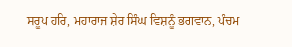ਸਰੂਪ ਹਰਿ, ਮਹਾਰਾਜ ਸ਼ੇਰ ਸਿੰਘ ਵਿਸ਼ਨੂੰ ਭਗਵਾਨ, ਪੰਚਮ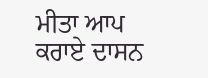ਮੀਤਾ ਆਪ ਕਰਾਏ ਦਾਸਨ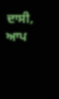ਦਾਸੀ, ਆਪ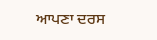ਆਪਣਾ ਦਰਸ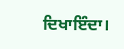ਦਿਖਾਇੰਦਾ।